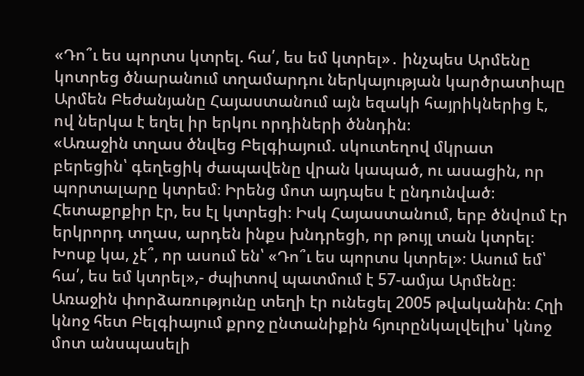«Դո՞ւ ես պորտս կտրել. հա՛, ես եմ կտրել»․ ինչպես Արմենը կոտրեց ծնարանում տղամարդու ներկայության կարծրատիպը
Արմեն Բեժանյանը Հայաստանում այն եզակի հայրիկներից է, ով ներկա է եղել իր երկու որդիների ծննդին։
«Առաջին տղաս ծնվեց Բելգիայում. սկուտեղով մկրատ բերեցին՝ գեղեցիկ ժապավենը վրան կապած, ու ասացին, որ պորտալարը կտրեմ։ Իրենց մոտ այդպես է ընդունված։ Հետաքրքիր էր, ես էլ կտրեցի։ Իսկ Հայաստանում, երբ ծնվում էր երկրորդ տղաս, արդեն ինքս խնդրեցի, որ թույլ տան կտրել։ Խոսք կա, չէ՞, որ ասում են՝ «Դո՞ւ ես պորտս կտրել»։ Ասում եմ՝ հա՛, ես եմ կտրել»,- ժպիտով պատմում է 57-ամյա Արմենը։
Առաջին փորձառությունը տեղի էր ունեցել 2005 թվականին։ Հղի կնոջ հետ Բելգիայում քրոջ ընտանիքին հյուրընկալվելիս՝ կնոջ մոտ անսպասելի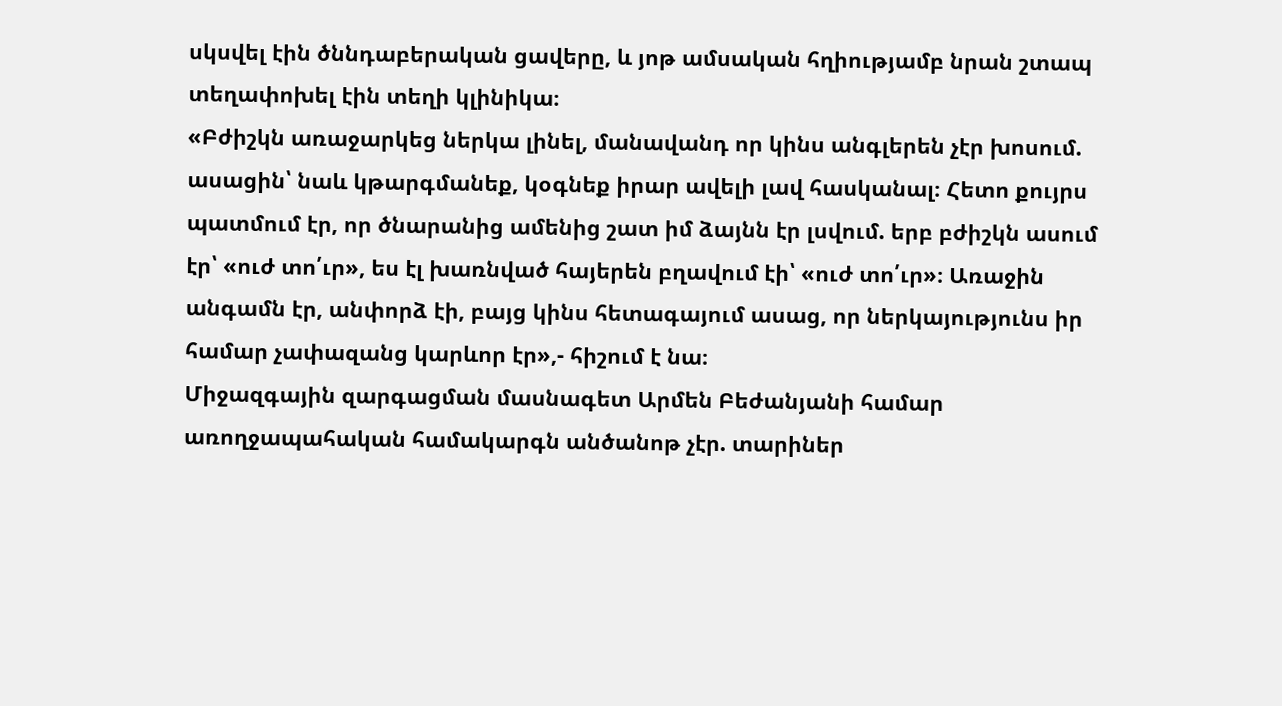սկսվել էին ծննդաբերական ցավերը, և յոթ ամսական հղիությամբ նրան շտապ տեղափոխել էին տեղի կլինիկա։
«Բժիշկն առաջարկեց ներկա լինել, մանավանդ որ կինս անգլերեն չէր խոսում. ասացին՝ նաև կթարգմանեք, կօգնեք իրար ավելի լավ հասկանալ։ Հետո քույրս պատմում էր, որ ծնարանից ամենից շատ իմ ձայնն էր լսվում. երբ բժիշկն ասում էր՝ «ուժ տո՛ւր», ես էլ խառնված հայերեն բղավում էի՝ «ուժ տո՛ւր»։ Առաջին անգամն էր, անփորձ էի, բայց կինս հետագայում ասաց, որ ներկայությունս իր համար չափազանց կարևոր էր»,- հիշում է նա։
Միջազգային զարգացման մասնագետ Արմեն Բեժանյանի համար առողջապահական համակարգն անծանոթ չէր. տարիներ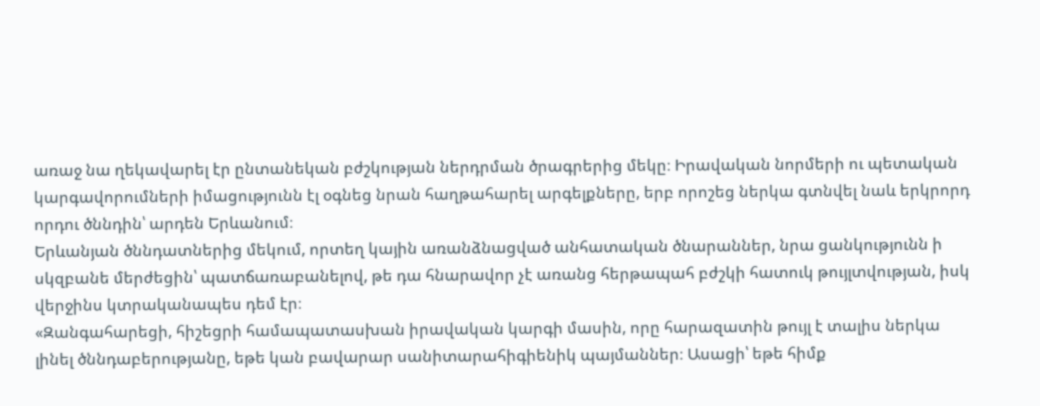առաջ նա ղեկավարել էր ընտանեկան բժշկության ներդրման ծրագրերից մեկը։ Իրավական նորմերի ու պետական կարգավորումների իմացությունն էլ օգնեց նրան հաղթահարել արգելքները, երբ որոշեց ներկա գտնվել նաև երկրորդ որդու ծննդին՝ արդեն Երևանում։
Երևանյան ծննդատներից մեկում, որտեղ կային առանձնացված անհատական ծնարաններ, նրա ցանկությունն ի սկզբանե մերժեցին՝ պատճառաբանելով, թե դա հնարավոր չէ առանց հերթապահ բժշկի հատուկ թույլտվության, իսկ վերջինս կտրականապես դեմ էր։
«Զանգահարեցի, հիշեցրի համապատասխան իրավական կարգի մասին, որը հարազատին թույլ է տալիս ներկա լինել ծննդաբերությանը, եթե կան բավարար սանիտարահիգիենիկ պայմաններ։ Ասացի՝ եթե հիմք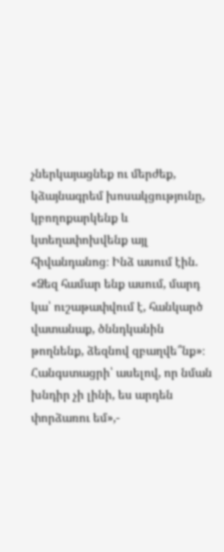չներկայացնեք ու մերժեք, կձայնագրեմ խոսակցությունը, կբողոքարկենք և կտեղափոխվենք այլ հիվանդանոց։ Ինձ ասում էին. «Ձեզ համար ենք ասում, մարդ կա՝ ուշաթափվում է, հանկարծ վատանաք, ծննդկանին թողնենք, ձեզնով զբաղվե՞նք»։ Հանգստացրի՝ ասելով, որ նման խնդիր չի լինի, ես արդեն փորձառու եմ»,-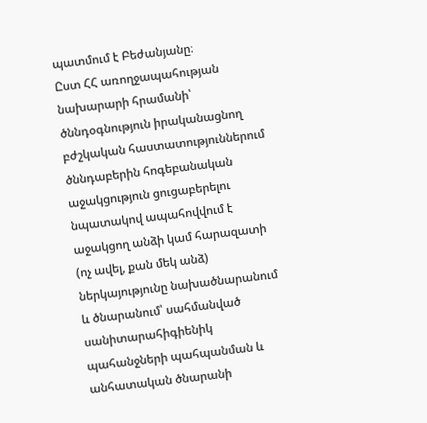պատմում է Բեժանյանը։
Ըստ ՀՀ առողջապահության նախարարի հրամանի՝ ծննդօգնություն իրականացնող բժշկական հաստատություններում ծննդաբերին հոգեբանական աջակցություն ցուցաբերելու նպատակով ապահովվում է աջակցող անձի կամ հարազատի (ոչ ավել, քան մեկ անձ) ներկայությունը նախածնարանում և ծնարանում՝ սահմանված սանիտարահիգիենիկ պահանջների պահպանման և անհատական ծնարանի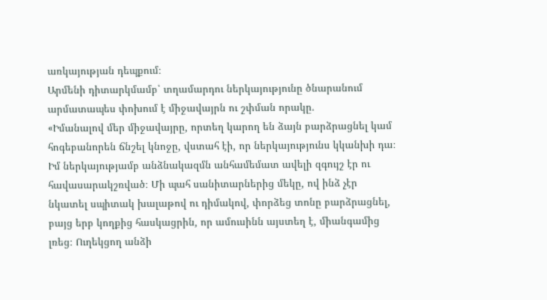առկայության դեպքում։
Արմենի դիտարկմամբ՝ տղամարդու ներկայությունը ծնարանում արմատապես փոխում է միջավայրն ու շփման որակը.
«Իմանալով մեր միջավայրը, որտեղ կարող են ձայն բարձրացնել կամ հոգեբանորեն ճնշել կնոջը, վստահ էի, որ ներկայությունս կկանխի դա։ Իմ ներկայությամբ անձնակազմն անհամեմատ ավելի զգույշ էր ու հավասարակշռված։ Մի պահ սանիտարներից մեկը, ով ինձ չէր նկատել սպիտակ խալաթով ու դիմակով, փորձեց տոնը բարձրացնել, բայց երբ կողքից հասկացրին, որ ամուսինն այստեղ է, միանգամից լռեց։ Ուղեկցող անձի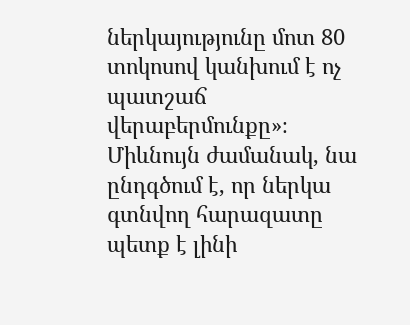ներկայությունը մոտ 80 տոկոսով կանխում է ոչ պատշաճ վերաբերմունքը»։
Միևնույն ժամանակ, նա ընդգծում է, որ ներկա գտնվող հարազատը պետք է լինի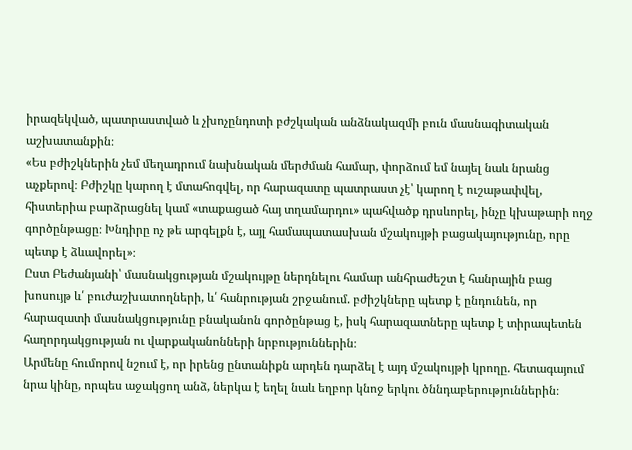իրազեկված, պատրաստված և չխոչընդոտի բժշկական անձնակազմի բուն մասնագիտական աշխատանքին։
«Ես բժիշկներին չեմ մեղադրում նախնական մերժման համար, փորձում եմ նայել նաև նրանց աչքերով։ Բժիշկը կարող է մտահոգվել, որ հարազատը պատրաստ չէ՝ կարող է ուշաթափվել, հիստերիա բարձրացնել կամ «տաքացած հայ տղամարդու» պահվածք դրսևորել, ինչը կխաթարի ողջ գործընթացը։ Խնդիրը ոչ թե արգելքն է, այլ համապատասխան մշակույթի բացակայությունը, որը պետք է ձևավորել»։
Ըստ Բեժանյանի՝ մասնակցության մշակույթը ներդնելու համար անհրաժեշտ է հանրային բաց խոսույթ և՛ բուժաշխատողների, և՛ հանրության շրջանում. բժիշկները պետք է ընդունեն, որ հարազատի մասնակցությունը բնականոն գործընթաց է, իսկ հարազատները պետք է տիրապետեն հաղորդակցության ու վարքականոնների նրբություններին։
Արմենը հումորով նշում է, որ իրենց ընտանիքն արդեն դարձել է այդ մշակույթի կրողը. հետագայում նրա կինը, որպես աջակցող անձ, ներկա է եղել նաև եղբոր կնոջ երկու ծննդաբերություններին։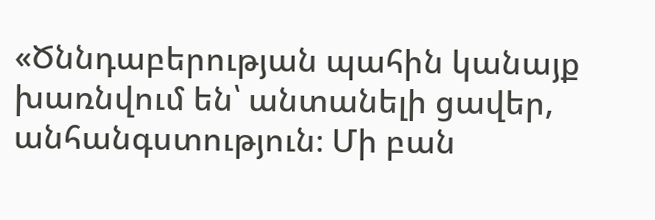«Ծննդաբերության պահին կանայք խառնվում են՝ անտանելի ցավեր, անհանգստություն։ Մի բան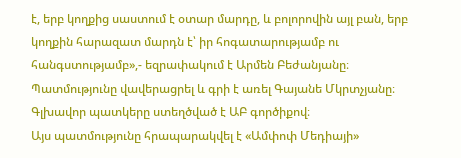է, երբ կողքից սաստում է օտար մարդը, և բոլորովին այլ բան, երբ կողքին հարազատ մարդն է՝ իր հոգատարությամբ ու հանգստությամբ»,- եզրափակում է Արմեն Բեժանյանը։
Պատմությունը վավերացրել և գրի է առել Գայանե Մկրտչյանը։
Գլխավոր պատկերը ստեղծված է ԱԲ գործիքով։
Այս պատմությունը հրապարակվել է «Ամփոփ Մեդիայի»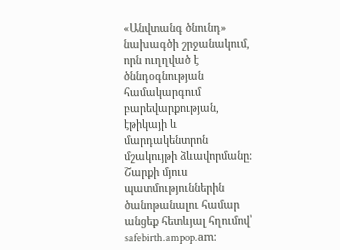«Անվտանգ ծնունդ» նախագծի շրջանակում, որն ուղղված է ծննդօգնության համակարգում բարեվարքության, էթիկայի և մարդակենտրոն մշակույթի ձևավորմանը։ Շարքի մյուս պատմություններին ծանոթանալու համար անցեք հետևյալ հղումով՝ safebirth.ampop.am։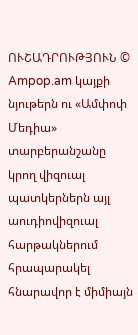ՈՒՇԱԴՐՈՒԹՅՈՒՆ © Ampop.am կայքի նյութերն ու «Ամփոփ Մեդիա» տարբերանշանը կրող վիզուալ պատկերներն այլ աուդիովիզուալ հարթակներում հրապարակել հնարավոր է միմիայն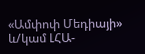«Ամփոփ Մեդիայի» և/կամ ԼՀԱ-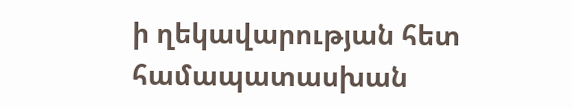ի ղեկավարության հետ համապատասխան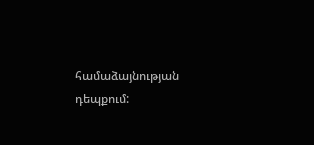համաձայնության դեպքում: